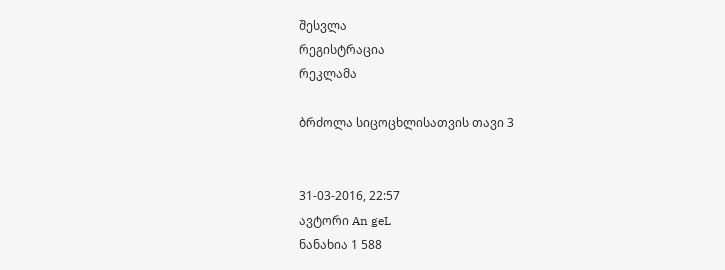შესვლა
რეგისტრაცია
რეკლამა

ბრძოლა სიცოცხლისათვის თავი 3


31-03-2016, 22:57
ავტორი An geL
ნანახია 1 588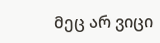მეც არ ვიცი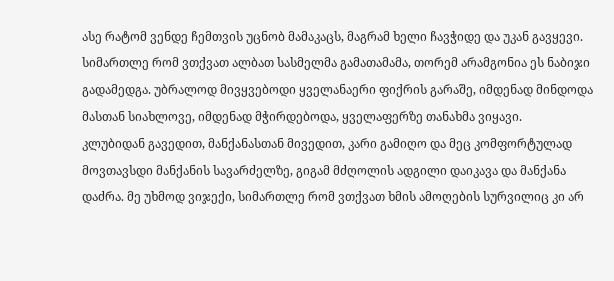ასე რატომ ვენდე ჩემთვის უცნობ მამაკაცს, მაგრამ ხელი ჩავჭიდე და უკან გავყევი. სიმართლე რომ ვთქვათ ალბათ სასმელმა გამათამამა, თორემ არამგონია ეს ნაბიჯი გადამედგა. უბრალოდ მივყვებოდი ყველანაერი ფიქრის გარაშე, იმდენად მინდოდა მასთან სიახლოვე, იმდენად მჭირდებოდა, ყველაფერზე თანახმა ვიყავი.
კლუბიდან გავედით, მანქანასთან მივედით, კარი გამიღო და მეც კომფორტულად მოვთავსდი მანქანის სავარძელზე, გიგამ მძღოლის ადგილი დაიკავა და მანქანა დაძრა. მე უხმოდ ვიჯექი, სიმართლე რომ ვთქვათ ხმის ამოღების სურვილიც კი არ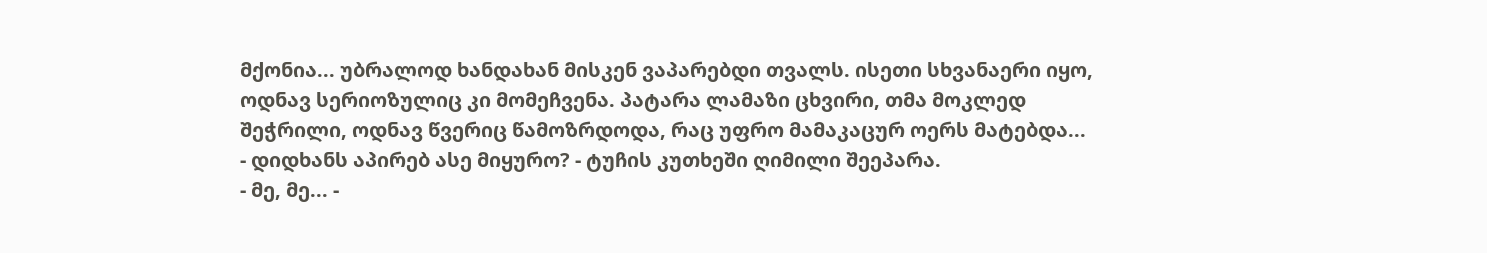მქონია... უბრალოდ ხანდახან მისკენ ვაპარებდი თვალს. ისეთი სხვანაერი იყო, ოდნავ სერიოზულიც კი მომეჩვენა. პატარა ლამაზი ცხვირი, თმა მოკლედ შეჭრილი, ოდნავ წვერიც წამოზრდოდა, რაც უფრო მამაკაცურ ოერს მატებდა...
- დიდხანს აპირებ ასე მიყურო? - ტუჩის კუთხეში ღიმილი შეეპარა.
- მე, მე... -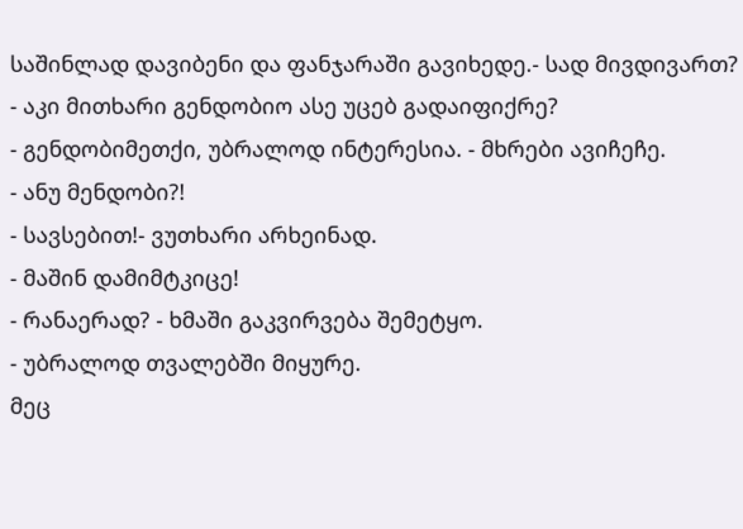საშინლად დავიბენი და ფანჯარაში გავიხედე.- სად მივდივართ?
- აკი მითხარი გენდობიო ასე უცებ გადაიფიქრე?
- გენდობიმეთქი, უბრალოდ ინტერესია. - მხრები ავიჩეჩე.
- ანუ მენდობი?!
- სავსებით!- ვუთხარი არხეინად.
- მაშინ დამიმტკიცე!
- რანაერად? - ხმაში გაკვირვება შემეტყო.
- უბრალოდ თვალებში მიყურე.
მეც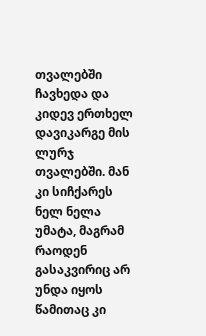თვალებში ჩავხედა და კიდევ ერთხელ დავიკარგე მის ლურჯ თვალებში. მან კი სიჩქარეს ნელ ნელა უმატა, მაგრამ რაოდენ გასაკვირიც არ უნდა იყოს წამითაც კი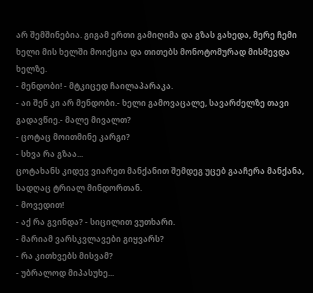არ შემშინებია. გიგამ ერთი გამიღიმა და გზას გახედა, მერე ჩემი ხელი მის ხელში მოიქცია და თითებს მონოტომურად მისმევდა ხელზე.
- მენდობი! - მტკიცედ ჩაილაპარაკა.
- აი შენ კი არ მენდობი.- ხელი გამოვაცალე, სავარძელზე თავი გადავწიე.- მალე მივალთ?
- ცოტაც მოითმინე კარგი?
- სხვა რა გზაა...
ცოტახანს კიდევ ვიარეთ მანქანით შემდეგ უცებ გააჩერა მანქანა, სადღაც ტრიალ მინდორთან.
- მოვედით!
- აქ რა გვინდა? - სიცილით ვუთხარი.
- მარიამ ვარსკვლავები გიყვარს?
- რა კითხვებს მისვამ?
- უბრალოდ მიპასუხე...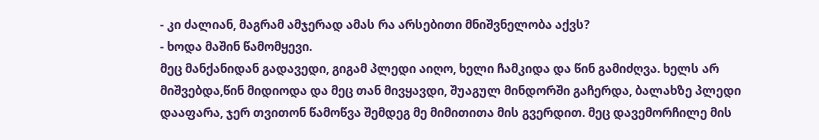- კი ძალიან, მაგრამ ამჯერად ამას რა არსებითი მნიშვნელობა აქვს?
- ხოდა მაშინ წამომყევი.
მეც მანქანიდან გადავედი, გიგამ პლედი აიღო, ხელი ჩამკიდა და წინ გამიძღვა. ხელს არ მიშვებდა,წინ მიდიოდა და მეც თან მივყავდი, შუაგულ მინდორში გაჩერდა, ბალახზე პლედი დააფარა, ჯერ თვითონ წამოწვა შემდეგ მე მიმითითა მის გვერდით. მეც დავემორჩილე მის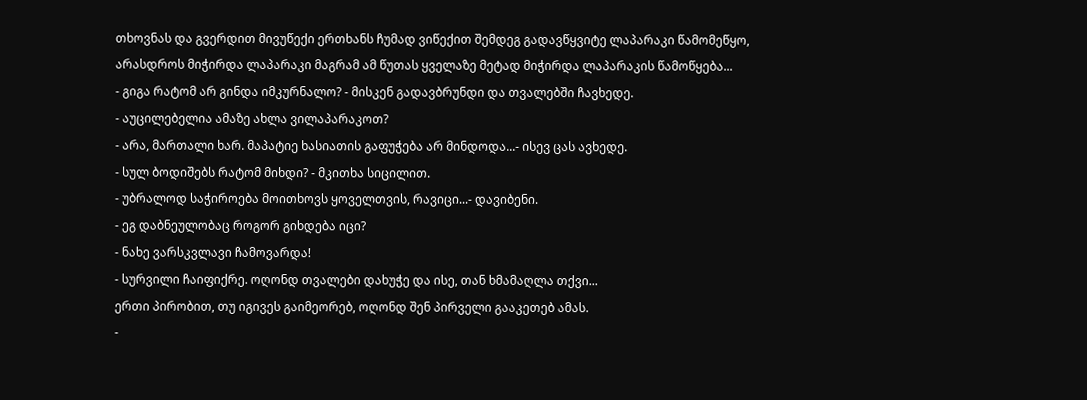თხოვნას და გვერდით მივუწექი ერთხანს ჩუმად ვიწექით შემდეგ გადავწყვიტე ლაპარაკი წამომეწყო, არასდროს მიჭირდა ლაპარაკი მაგრამ ამ წუთას ყველაზე მეტად მიჭირდა ლაპარაკის წამოწყება...
- გიგა რატომ არ გინდა იმკურნალო? - მისკენ გადავბრუნდი და თვალებში ჩავხედე.
- აუცილებელია ამაზე ახლა ვილაპარაკოთ?
- არა, მართალი ხარ. მაპატიე ხასიათის გაფუჭება არ მინდოდა...- ისევ ცას ავხედე.
- სულ ბოდიშებს რატომ მიხდი? - მკითხა სიცილით.
- უბრალოდ საჭიროება მოითხოვს ყოველთვის, რავიცი...- დავიბენი.
- ეგ დაბნეულობაც როგორ გიხდება იცი?
- ნახე ვარსკვლავი ჩამოვარდა!
- სურვილი ჩაიფიქრე. ოღონდ თვალები დახუჭე და ისე, თან ხმამაღლა თქვი...
ერთი პირობით, თუ იგივეს გაიმეორებ, ოღონდ შენ პირველი გააკეთებ ამას.
-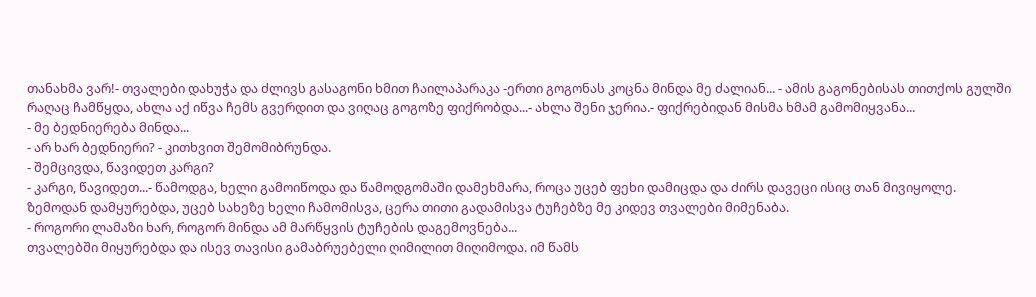თანახმა ვარ!- თვალები დახუჭა და ძლივს გასაგონი ხმით ჩაილაპარაკა -ერთი გოგონას კოცნა მინდა მე ძალიან... - ამის გაგონებისას თითქოს გულში რაღაც ჩამწყდა, ახლა აქ იწვა ჩემს გვერდით და ვიღაც გოგოზე ფიქრობდა...- ახლა შენი ჯერია.- ფიქრებიდან მისმა ხმამ გამომიყვანა...
- მე ბედნიერება მინდა...
- არ ხარ ბედნიერი? - კითხვით შემომიბრუნდა.
- შემცივდა, წავიდეთ კარგი?
- კარგი, წავიდეთ...- წამოდგა, ხელი გამოიწოდა და წამოდგომაში დამეხმარა, როცა უცებ ფეხი დამიცდა და ძირს დავეცი ისიც თან მივიყოლე.
ზემოდან დამყურებდა, უცებ სახეზე ხელი ჩამომისვა, ცერა თითი გადამისვა ტუჩებზე მე კიდევ თვალები მიმენაბა.
- როგორი ლამაზი ხარ, როგორ მინდა ამ მარწყვის ტუჩების დაგემოვნება...
თვალებში მიყურებდა და ისევ თავისი გამაბრუებელი ღიმილით მიღიმოდა. იმ წამს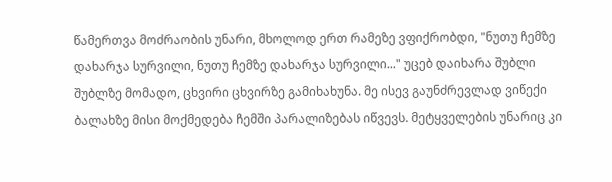წამერთვა მოძრაობის უნარი, მხოლოდ ერთ რამეზე ვფიქრობდი, "ნუთუ ჩემზე დახარჯა სურვილი, ნუთუ ჩემზე დახარჯა სურვილი..." უცებ დაიხარა შუბლი შუბლზე მომადო, ცხვირი ცხვირზე გამიხახუნა. მე ისევ გაუნძრევლად ვიწექი ბალახზე მისი მოქმედება ჩემში პარალიზებას იწვევს. მეტყველების უნარიც კი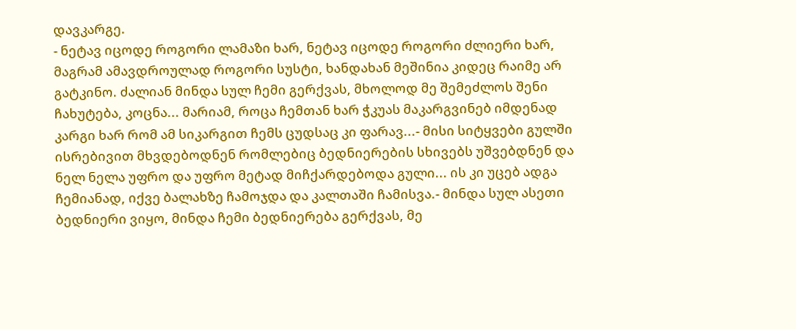დავკარგე.
- ნეტავ იცოდე როგორი ლამაზი ხარ, ნეტავ იცოდე როგორი ძლიერი ხარ, მაგრამ ამავდროულად როგორი სუსტი, ხანდახან მეშინია კიდეც რაიმე არ გატკინო. ძალიან მინდა სულ ჩემი გერქვას, მხოლოდ მე შემეძლოს შენი ჩახუტება, კოცნა... მარიამ, როცა ჩემთან ხარ ჭკუას მაკარგვინებ იმდენად კარგი ხარ რომ ამ სიკარგით ჩემს ცუდსაც კი ფარავ...- მისი სიტყვები გულში ისრებივით მხვდებოდნენ რომლებიც ბედნიერების სხივებს უშვებდნენ და ნელ ნელა უფრო და უფრო მეტად მიჩქარდებოდა გული... ის კი უცებ ადგა ჩემიანად, იქვე ბალახზე ჩამოჯდა და კალთაში ჩამისვა.- მინდა სულ ასეთი ბედნიერი ვიყო, მინდა ჩემი ბედნიერება გერქვას, მე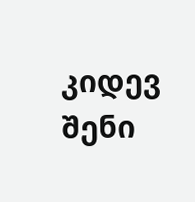კიდევ შენი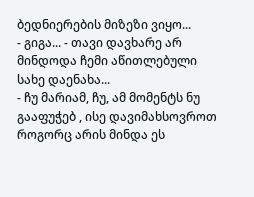ბედნიერების მიზეზი ვიყო...
- გიგა... - თავი დავხარე არ მინდოდა ჩემი აწითლებული სახე დაენახა...
- ჩუ მარიამ, ჩუ, ამ მომენტს ნუ გააფუჭებ , ისე დავიმახსოვროთ როგორც არის მინდა ეს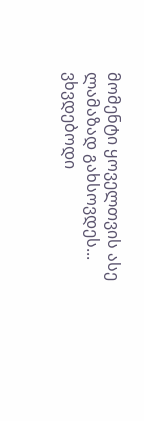მომენტი ყოველთვის ასე ლამაზად გახსოვდეს...
ვხვდებოდი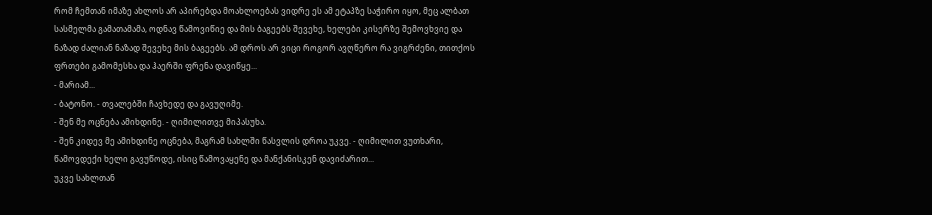რომ ჩემთან იმაზე ახლოს არ აპირებდა მოახლოებას ვიდრე ეს ამ ეტაპზე საჭირო იყო, მეც ალბათ სასმელმა გამათამამა, ოდნავ წამოვიწიე და მის ბაგეებს შევეხე, ხელები კისერზე შემოვხვიე და ნაზად ძალიან ნაზად შევეხე მის ბაგეებს. ამ დროს არ ვიცი როგორ ავღწერო რა ვიგრძენი, თითქოს ფრთები გამომესხა და ჰაერში ფრენა დავიწყე...
- მარიამ...
- ბატონო. - თვალებში ჩავხედე და გავუღიმე.
- შენ მე ოცნება ამიხდინე. - ღიმილითვე მიპასუხა.
- შენ კიდევ მე ამიხდინე ოცნება, მაგრამ სახლში წასვლის დროა უკვე. - ღიმილით ვუთხარი, წამოვდექი ხელი გავუწოდე, ისიც წამოვაყენე და მანქანისკენ დავიძარით...
უკვე სახლთან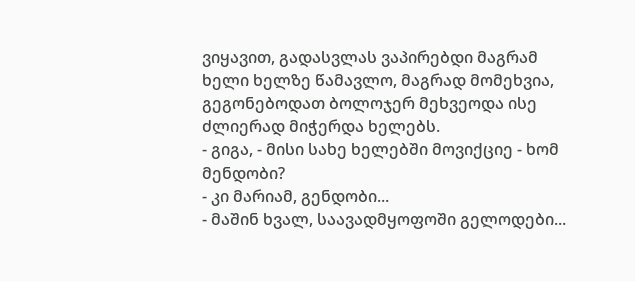ვიყავით, გადასვლას ვაპირებდი მაგრამ ხელი ხელზე წამავლო, მაგრად მომეხვია, გეგონებოდათ ბოლოჯერ მეხვეოდა ისე ძლიერად მიჭერდა ხელებს.
- გიგა, - მისი სახე ხელებში მოვიქციე - ხომ მენდობი?
- კი მარიამ, გენდობი...
- მაშინ ხვალ, საავადმყოფოში გელოდები...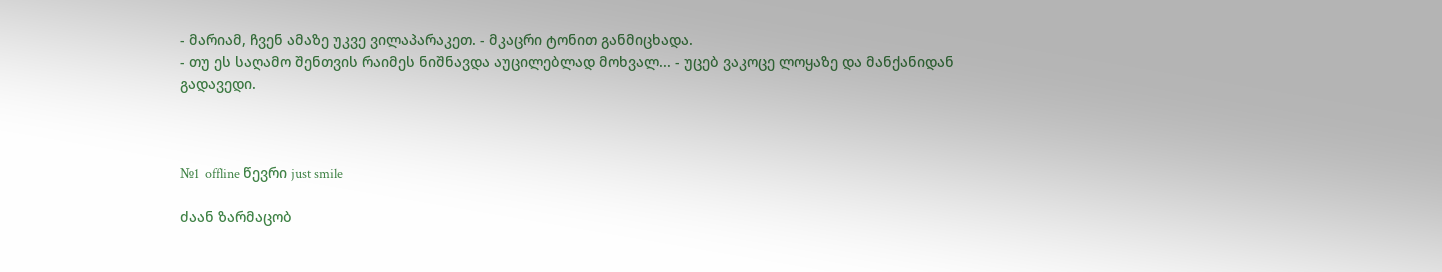- მარიამ, ჩვენ ამაზე უკვე ვილაპარაკეთ. - მკაცრი ტონით განმიცხადა.
- თუ ეს საღამო შენთვის რაიმეს ნიშნავდა აუცილებლად მოხვალ... - უცებ ვაკოცე ლოყაზე და მანქანიდან გადავედი.



№1  offline წევრი just smile

ძაან ზარმაცობ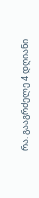რა. გააგრძელე 4 დღიანი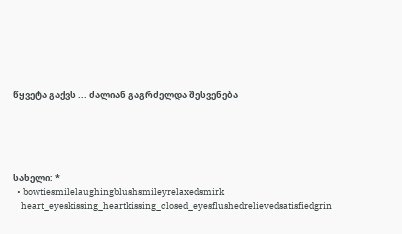წყვეტა გაქვს ... ძალიან გაგრძელდა შესვენება





სახელი: *
  • bowtiesmilelaughingblushsmileyrelaxedsmirk
    heart_eyeskissing_heartkissing_closed_eyesflushedrelievedsatisfiedgrin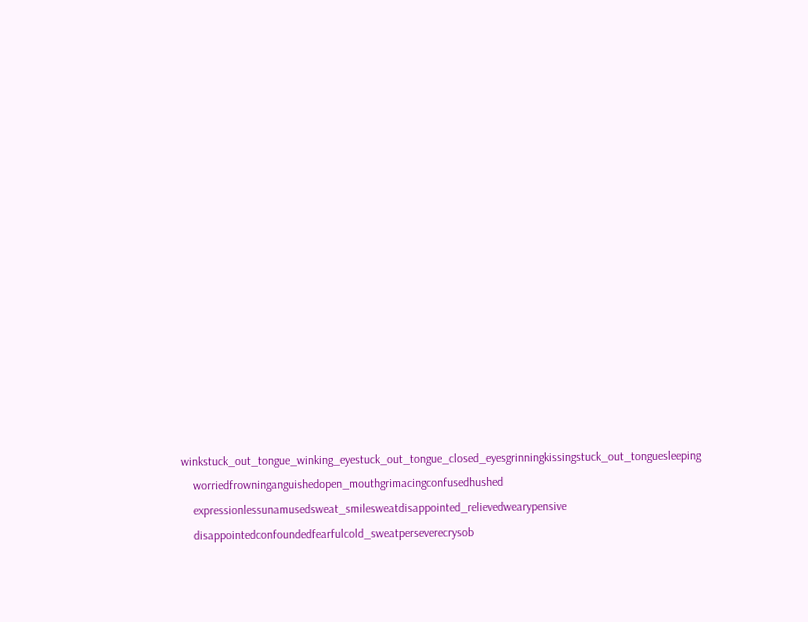winkstuck_out_tongue_winking_eyestuck_out_tongue_closed_eyesgrinningkissingstuck_out_tonguesleeping
    worriedfrowninganguishedopen_mouthgrimacingconfusedhushed
    expressionlessunamusedsweat_smilesweatdisappointed_relievedwearypensive
    disappointedconfoundedfearfulcold_sweatperseverecrysob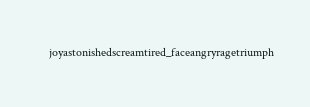joyastonishedscreamtired_faceangryragetriumph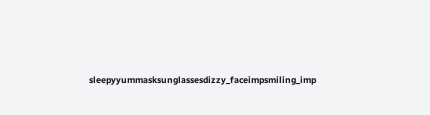sleepyyummasksunglassesdizzy_faceimpsmiling_imp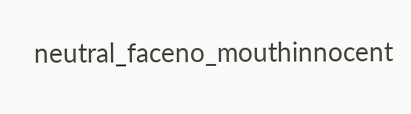neutral_faceno_mouthinnocent